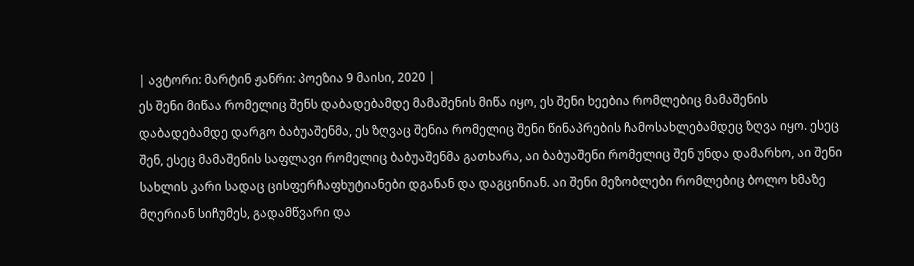| ავტორი: მარტინ ჟანრი: პოეზია 9 მაისი, 2020 |
ეს შენი მიწაა რომელიც შენს დაბადებამდე მამაშენის მიწა იყო, ეს შენი ხეებია რომლებიც მამაშენის დაბადებამდე დარგო ბაბუაშენმა, ეს ზღვაც შენია რომელიც შენი წინაპრების ჩამოსახლებამდეც ზღვა იყო. ესეც შენ, ესეც მამაშენის საფლავი რომელიც ბაბუაშენმა გათხარა, აი ბაბუაშენი რომელიც შენ უნდა დამარხო, აი შენი სახლის კარი სადაც ცისფერჩაფხუტიანები დგანან და დაგცინიან. აი შენი მეზობლები რომლებიც ბოლო ხმაზე მღერიან სიჩუმეს, გადამწვარი და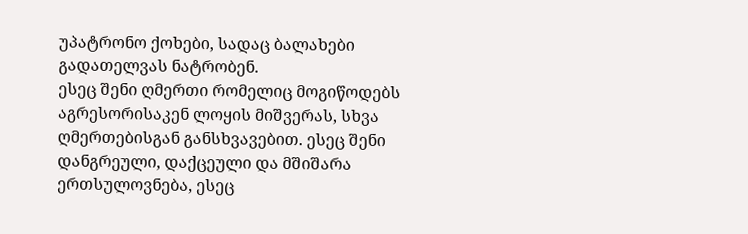უპატრონო ქოხები, სადაც ბალახები გადათელვას ნატრობენ.
ესეც შენი ღმერთი რომელიც მოგიწოდებს აგრესორისაკენ ლოყის მიშვერას, სხვა ღმერთებისგან განსხვავებით. ესეც შენი დანგრეული, დაქცეული და მშიშარა ერთსულოვნება, ესეც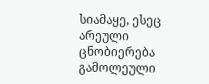სიამაყე, ესეც არეული ცნობიერება გამოლეული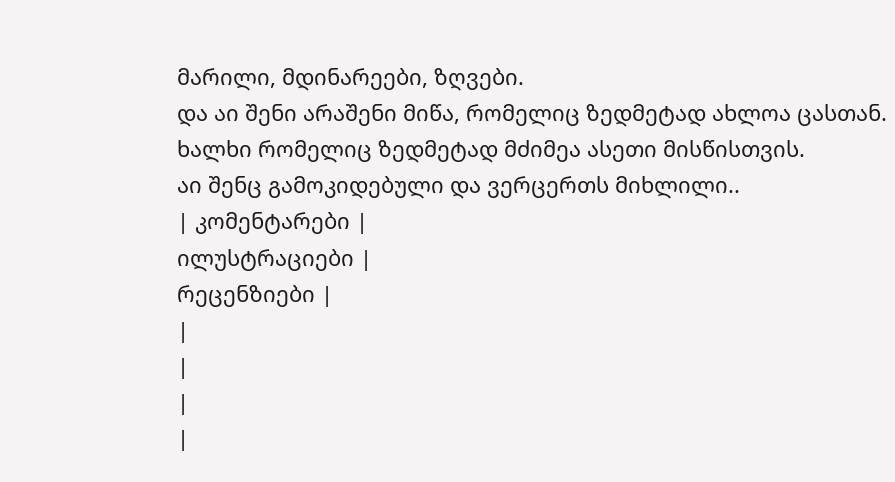მარილი, მდინარეები, ზღვები.
და აი შენი არაშენი მიწა, რომელიც ზედმეტად ახლოა ცასთან.
ხალხი რომელიც ზედმეტად მძიმეა ასეთი მისწისთვის.
აი შენც გამოკიდებული და ვერცერთს მიხლილი..
| კომენტარები |
ილუსტრაციები |
რეცენზიები |
|
|
|
|